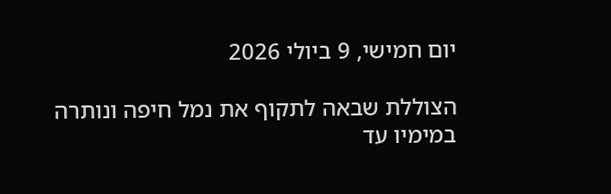יום חמישי, 9 ביולי 2026

הצוללת שבאה לתקוף את נמל חיפה ונותרה במימיו עד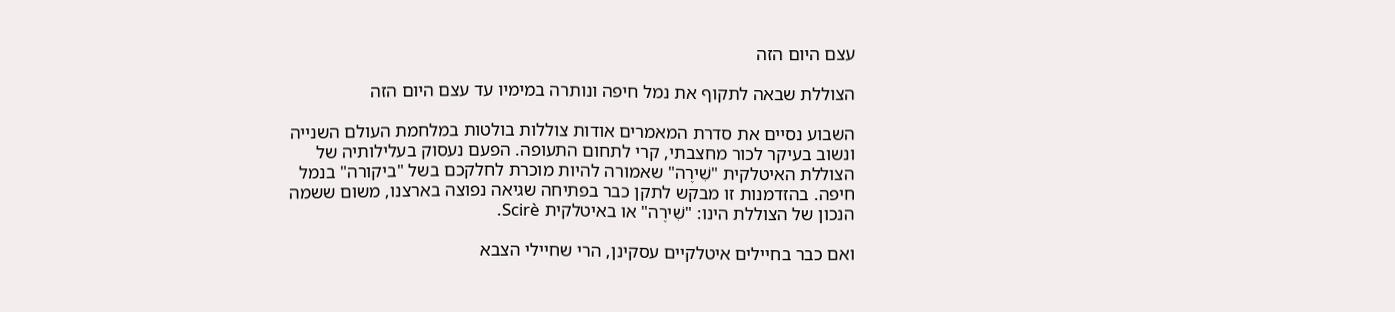עצם היום הזה

הצוללת שבאה לתקוף את נמל חיפה ונותרה במימיו עד עצם היום הזה

השבוע נסיים את סדרת המאמרים אודות צוללות בולטות במלחמת העולם השנייה ונשוב בעיקר לכור מחצבתי, קרי לתחום התעופה. הפעם נעסוק בעלילותיה של הצוללת האיטלקית "שִׁירֶה" שאמורה להיות מוכרת לחלקכם בשל "ביקורה" בנמל חיפה. בהזדמנות זו מבקש לתקן כבר בפתיחה שגיאה נפוצה בארצנו, משום ששמה הנכון של הצוללת הינו: "שִׁירֶה" או באיטלקית Scirè.

ואם כבר בחיילים איטלקיים עסקינן, הרי שחיילי הצבא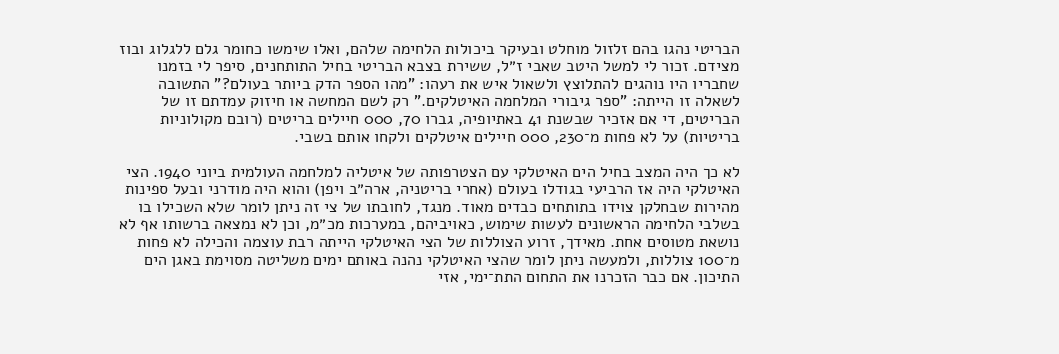הבריטי נהגו בהם זלזול מוחלט ובעיקר ביכולות הלחימה שלהם, ואלו שימשו כחומר גלם ללגלוג ובוז מצידם. זכור לי למשל היטב שאבי ז״ל, ששירת בצבא הבריטי בחיל התותחנים, סיפר לי בזמנו שחבריו היו נוהגים להתלוצץ ולשאול איש את רעהו: "מהו הספר הדק ביותר בעולם?" התשובה לשאלה זו הייתה: "ספר גיבורי המלחמה האיטלקים." רק לשם המחשה או חיזוק עמדתם זו של הבריטים, די אם אזכיר שבשנת 41 באתיופיה, גברו 70, 000 חיילים בריטים (רובם מקולוניות בריטיות) על לא פחות מ־230, 000 חיילים איטלקים ולקחו אותם בשבי.

לא כך היה המצב בחיל הים האיטלקי עם הצטרפותה של איטליה למלחמה העולמית ביוני 1940. הצי האיטלקי היה אז הרביעי בגודלו בעולם (אחרי בריטניה, ארה״ב ויפן) והוא היה מודרני ובעל ספינות מהירות שבחלקן צוידו בתותחים כבדים מאוד. מנגד, לחובתו של צי זה ניתן לומר שלא השכילו בו בשלבי הלחימה הראשונים לעשות שימוש, כאויביהם, במערכות מכ״מ, וכן לא נמצאה ברשותו אף לא נושאת מטוסים אחת. מאידך, זרוע הצוללות של הצי האיטלקי הייתה רבת עוצמה והכילה לא פחות מ־100 צוללות, ולמעשה ניתן לומר שהצי האיטלקי נהנה באותם ימים משליטה מסוימת באגן הים התיכון. אם כבר הזכרנו את התחום התת־ימי, אזי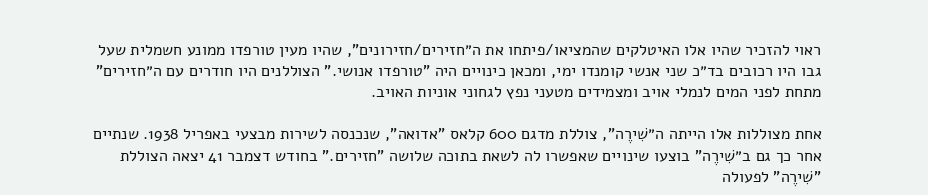ראוי להזכיר שהיו אלו האיטלקים שהמציאו/פיתחו את ה״חזירים/חזירונים", שהיו מעין טורפדו ממונע חשמלית שעל גבו היו רכובים בד״כ שני אנשי קומנדו ימי, ומכאן כינויים היה "טורפדו אנושי." הצוללנים היו חודרים עם ה״חזירים" מתחת לפני המים לנמלי אויב ומצמידים מטעני נפץ לגחוני אוניות האויב.

אחת מצוללות אלו הייתה ה״שִׁירֶה", צוללת מדגם 600 קלאס "אדואה", שנכנסה לשירות מבצעי באפריל 1938. שנתיים אחר כך גם ב״שִׁירֶה" בוצעו שינויים שאפשרו לה לשאת בתוכה שלושה "חזירים." בחודש דצמבר 41 יצאה הצוללת "שִׁירֶה" לפעולה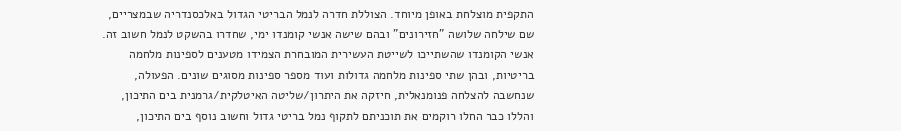התקפית מוצלחת באופן מיוחד. הצוללת חדרה לנמל הבריטי הגדול באלכסנדריה שבמצריים, שם שילחה שלושה "חזירונים" ובהם שישה אנשי קומנדו ימי, שחדרו בהשקט לנמל חשוב זה. אנשי הקומנדו שהשתייכו לשייטת העשירית המובחרת הצמידו מטענים לספינות מלחמה בריטיות, ובהן שתי ספינות מלחמה גדולות ועוד מספר ספינות מסוגים שונים. הפעולה, שנחשבה להצלחה פנומנאלית, חיזקה את היתרון/שליטה האיטלקית/גרמנית בים התיכון, והללו כבר החלו רוקמים את תוכניתם לתקוף נמל בריטי גדול וחשוב נוסף בים התיכון,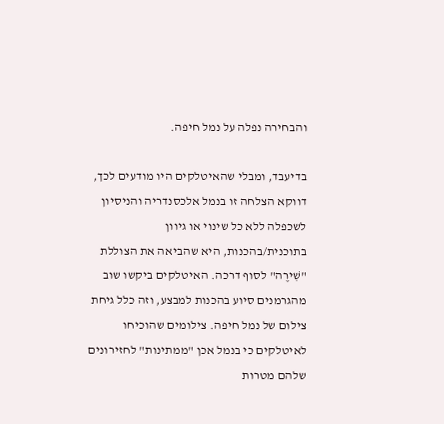והבחירה נפלה על נמל חיפה.

בדיעבד, ומבלי שהאיטלקים היו מודעים לכך, דווקא הצלחה זו בנמל אלכסנדריה והניסיון לשכפלה ללא כל שינוי או גיוון בתוכנית/בהכנות, היא שהביאה את הצוללת "שִׁירֶה" לסוף דרכה. האיטלקים ביקשו שוב מהגרמנים סיוע בהכנות למבצע, וזה כלל גיחת צילום של נמל חיפה. צילומים שהוכיחו לאיטלקים כי בנמל אכן "ממתינות" לחזירונים שלהם מטרות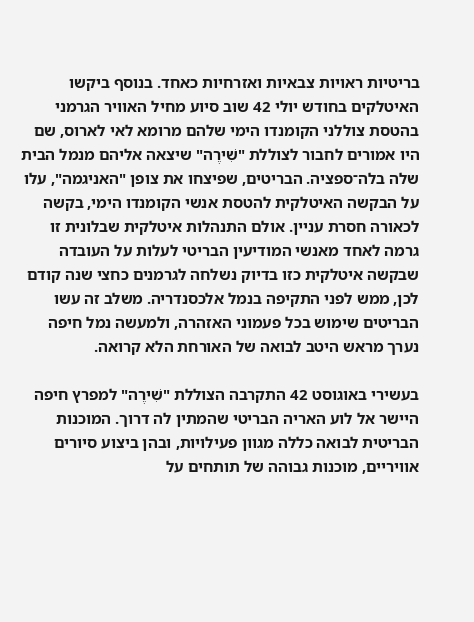בריטיות ראויות צבאיות ואזרחיות כאחד. בנוסף ביקשו האיטלקים בחודש יולי 42 שוב סיוע מחיל האוויר הגרמני בהטסת צוללני הקומנדו הימי שלהם מרומא לאי לארוס, שם היו אמורים לחבור לצוללת "שִׁירֶה" שיצאה אליהם מנמל הבית שלה בלה־ספציה. הבריטים, שפיצחו את צופן "האניגמה", עלו על הבקשה האיטלקית להטסת אנשי הקומנדו הימי, בקשה לכאורה חסרת עניין. אולם התנהלות איטלקית שבלונית זו גרמה לאחד מאנשי המודיעין הבריטי לעלות על העובדה שבקשה איטלקית כזו בדיוק נשלחה לגרמנים כחצי שנה קודם לכן, ממש לפני התקיפה בנמל אלכסנדריה. משלב זה עשו הבריטים שימוש בכל פעמוני האזהרה, ולמעשה נמל חיפה נערך מראש היטב לבואה של האורחת הלא קרואה.

בעשירי באוגוסט 42 התקרבה הצוללת "שִׁירֶה" למפרץ חיפה היישר אל לוע האריה הבריטי שהמתין לה דרוך. המוכנות הבריטית לבואה כללה מגוון פעילויות, ובהן ביצוע סיורים אוויריים, מוכנות גבוהה של תותחים על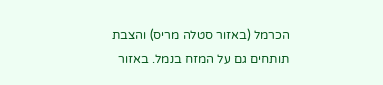הכרמל (באזור סטלה מריס) והצבת תותחים גם על המזח בנמל. באזור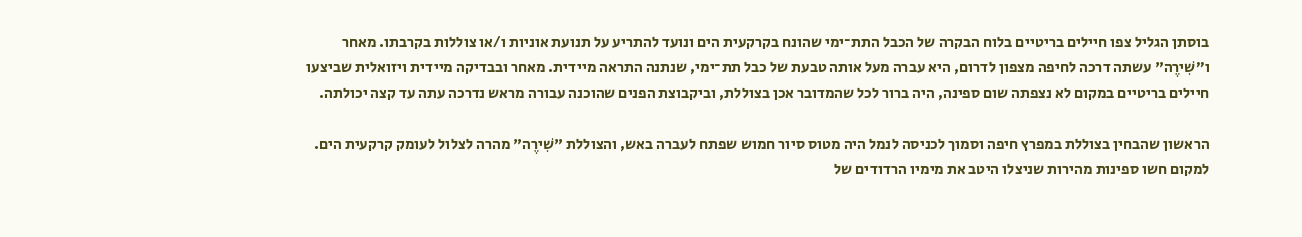בוסתן הגליל צפו חיילים בריטיים בלוח הבקרה של הכבל התת־ימי שהונח בקרקעית הים ונועד להתריע על תנועת אוניות ו/או צוללות בקרבתו. מאחר ו״שִׁירֶה" עשתה דרכה לחיפה מצפון לדרום, היא עברה מעל אותה טבעת של כבל תת־ימי, שנתנה התראה מיידית. מאחר ובבדיקה מיידית ויזואלית שביצעו חיילים בריטיים במקום לא נצפתה שום ספינה, היה ברור לכל שהמדובר אכן בצוללת, וביקבוצת הפנים שהוכנה עבורה מראש נדרכה עתה עד קצה יכולתה.

הראשון שהבחין בצוללת במפרץ חיפה וסמוך לכניסה לנמל היה מטוס סיור חמוש שפתח לעברה באש, והצוללת "שִׁירֶה" מהרה לצלול לעומק קרקעית הים. למקום חשו ספינות מהירות שניצלו היטב את מימיו הרדודים של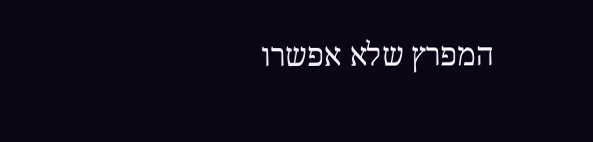המפרץ שלא אפשרו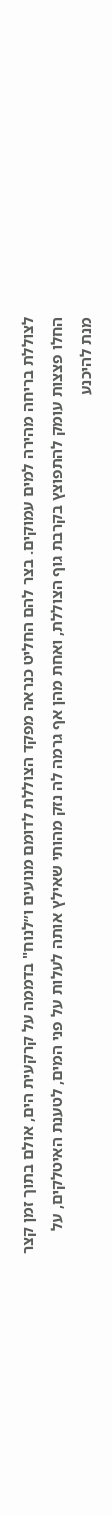לצוללת בריחה מהירה למים עמוקים. בצר להם החליט כנראה מפקד הצוללת לדומם מנועים ו״לנוח" בדממה על קרקעית הים, אולם בתוך זמן קצר החלו פצצות עומק להתפוצץ בקרבת גוף הצוללת, ואחת מהן אף גרמה לה נזק מהותי שאילץ אותה לעלות על פני המים, לטענת האיטלקים, על מנת להיכנע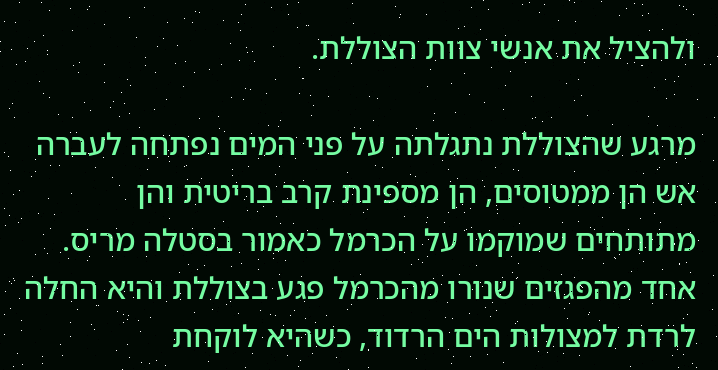ולהציל את אנשי צוות הצוללת.

מרגע שהצוללת נתגלתה על פני המים נפתחה לעברה אש הן ממטוסים, הן מספינת קרב בריטית והן מתותחים שמוקמו על הכרמל כאמור בסטלה מריס. אחד מהפגזים שנורו מהכרמל פגע בצוללת והיא החלה לרדת למצולות הים הרדוד, כשהיא לוקחת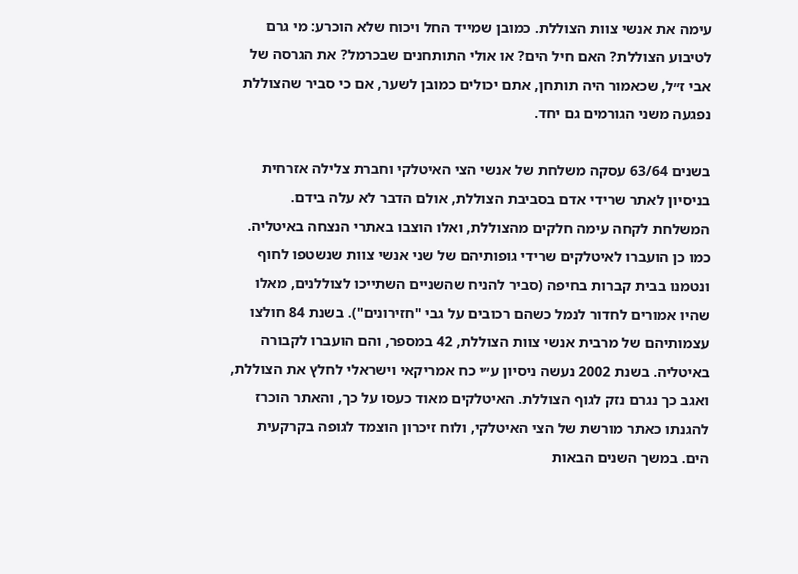עימה את אנשי צוות הצוללת. כמובן שמייד החל ויכוח שלא הוכרע: מי גרם לטיבוע הצוללת? האם חיל הים? או אולי התותחנים שבכרמל? את הגרסה של אבי ז״ל, שכאמור היה תותחן, אתם יכולים כמובן לשער, אם כי סביר שהצוללת נפגעה משני הגורמים גם יחד.

בשנים 63/64 עסקה משלחת של אנשי הצי האיטלקי וחברת צלילה אזרחית בניסיון לאתר שרידי אדם בסביבת הצוללת, אולם הדבר לא עלה בידם. המשלחת לקחה עימה חלקים מהצוללת, ואלו הוצבו באתרי הנצחה באיטליה. כמו כן הועברו לאיטלקים שרידי גופותיהם של שני אנשי צוות שנשטפו לחוף ונטמנו בבית קברות בחיפה (סביר להניח שהשניים השתייכו לצוללנים, מאלו שהיו אמורים לחדור לנמל כשהם רכובים על גבי "חזירונים"). בשנת 84 חולצו עצמותיהם של מרבית אנשי צוות הצוללת, 42 במספר, והם הועברו לקבורה באיטליה. בשנת 2002 נעשה ניסיון ע״י כח אמריקאי וישראלי לחלץ את הצוללת, ואגב כך נגרם נזק לגוף הצוללת. האיטלקים מאוד כעסו על כך, והאתר הוכרז להגנתו כאתר מורשת של הצי האיטלקי, ולוח זיכרון הוצמד לגופה בקרקעית הים. במשך השנים הבאות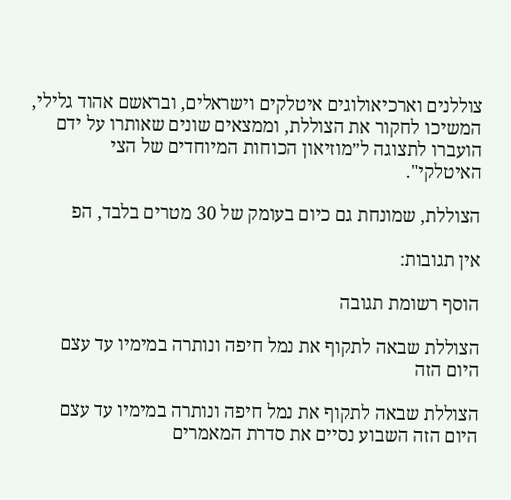צוללנים וארכיאולוגים איטלקים וישראלים, ובראשם אהוד גלילי, המשיכו לחקור את הצוללת, וממצאים שונים שאותרו על ידם הועברו לתצוגה ל״מוזיאון הכוחות המיוחדים של הצי האיטלקי".

הצוללת, שמונחת גם כיום בעומק של 30 מטרים בלבד, הפ

אין תגובות:

הוסף רשומת תגובה

הצוללת שבאה לתקוף את נמל חיפה ונותרה במימיו עד עצם היום הזה

הצוללת שבאה לתקוף את נמל חיפה ונותרה במימיו עד עצם היום הזה השבוע נסיים את סדרת המאמרים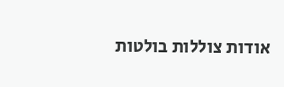אודות צוללות בולטות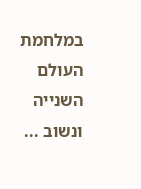במלחמת העולם השנייה ונשוב ...